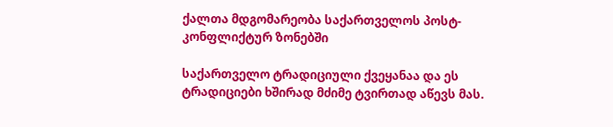ქალთა მდგომარეობა საქართველოს პოსტ-კონფლიქტურ ზონებში

საქართველო ტრადიციული ქვეყანაა და ეს ტრადიციები ხშირად მძიმე ტვირთად აწევს მას.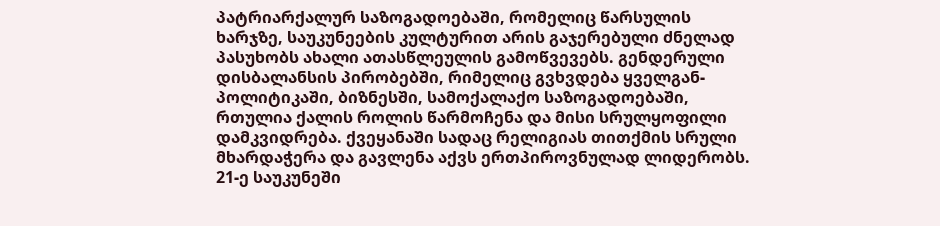პატრიარქალურ საზოგადოებაში, რომელიც წარსულის ხარჯზე, საუკუნეების კულტურით არის გაჯერებული ძნელად პასუხობს ახალი ათასწლეულის გამოწვევებს. გენდერული დისბალანსის პირობებში, რიმელიც გვხვდება ყველგან- პოლიტიკაში, ბიზნესში, სამოქალაქო საზოგადოებაში, რთულია ქალის როლის წარმოჩენა და მისი სრულყოფილი დამკვიდრება. ქვეყანაში სადაც რელიგიას თითქმის სრული მხარდაჭერა და გავლენა აქვს ერთპიროვნულად ლიდერობს. 21-ე საუკუნეში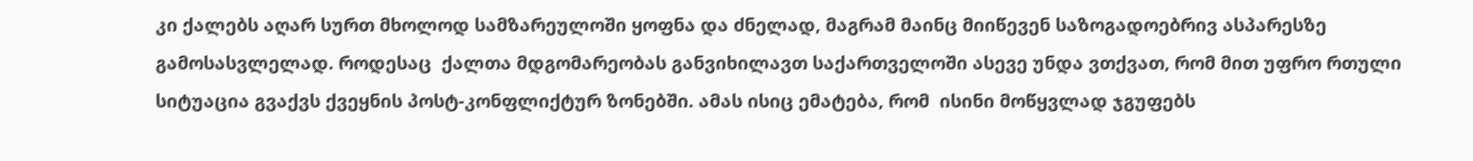კი ქალებს აღარ სურთ მხოლოდ სამზარეულოში ყოფნა და ძნელად, მაგრამ მაინც მიიწევენ საზოგადოებრივ ასპარესზე გამოსასვლელად. როდესაც  ქალთა მდგომარეობას განვიხილავთ საქართველოში ასევე უნდა ვთქვათ, რომ მით უფრო რთული სიტუაცია გვაქვს ქვეყნის პოსტ-კონფლიქტურ ზონებში. ამას ისიც ემატება, რომ  ისინი მოწყვლად ჯგუფებს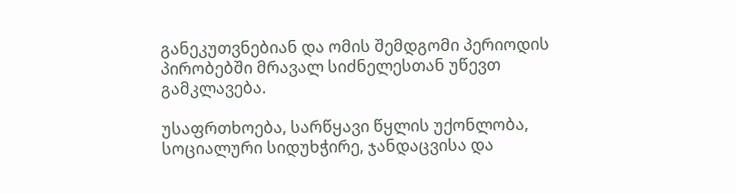განეკუთვნებიან და ომის შემდგომი პერიოდის პირობებში მრავალ სიძნელესთან უწევთ გამკლავება.

უსაფრთხოება, სარწყავი წყლის უქონლობა, სოციალური სიდუხჭირე, ჯანდაცვისა და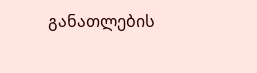განათლების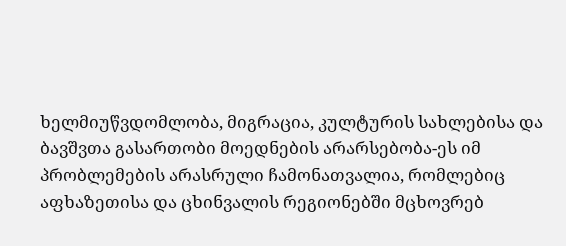ხელმიუწვდომლობა, მიგრაცია, კულტურის სახლებისა და ბავშვთა გასართობი მოედნების არარსებობა-ეს იმ პრობლემების არასრული ჩამონათვალია, რომლებიც აფხაზეთისა და ცხინვალის რეგიონებში მცხოვრებ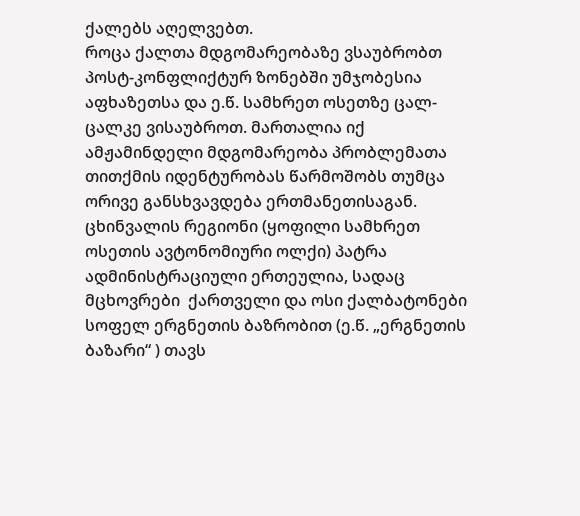ქალებს აღელვებთ.
როცა ქალთა მდგომარეობაზე ვსაუბრობთ პოსტ-კონფლიქტურ ზონებში უმჯობესია აფხაზეთსა და ე.წ. სამხრეთ ოსეთზე ცალ-ცალკე ვისაუბროთ. მართალია იქ ამჟამინდელი მდგომარეობა პრობლემათა თითქმის იდენტურობას წარმოშობს თუმცა ორივე განსხვავდება ერთმანეთისაგან.
ცხინვალის რეგიონი (ყოფილი სამხრეთ ოსეთის ავტონომიური ოლქი) პატრა ადმინისტრაციული ერთეულია, სადაც მცხოვრები  ქართველი და ოსი ქალბატონები სოფელ ერგნეთის ბაზრობით (ე.წ. „ერგნეთის ბაზარი“ ) თავს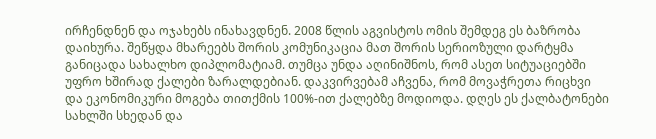ირჩენდნენ და ოჯახებს ინახავდნენ. 2008 წლის აგვისტოს ომის შემდეგ ეს ბაზრობა დაიხურა. შეწყდა მხარეებს შორის კომუნიკაცია მათ შორის სერიოზული დარტყმა განიცადა სახალხო დიპლომატიამ. თუმცა უნდა აღინიშნოს, რომ ასეთ სიტუაციებში უფრო ხშირად ქალები ზარალდებიან. დაკვირვებამ აჩვენა, რომ მოვაჭრეთა რიცხვი და ეკონომიკური მოგება თითქმის 100%-ით ქალებზე მოდიოდა. დღეს ეს ქალბატონები სახლში სხედან და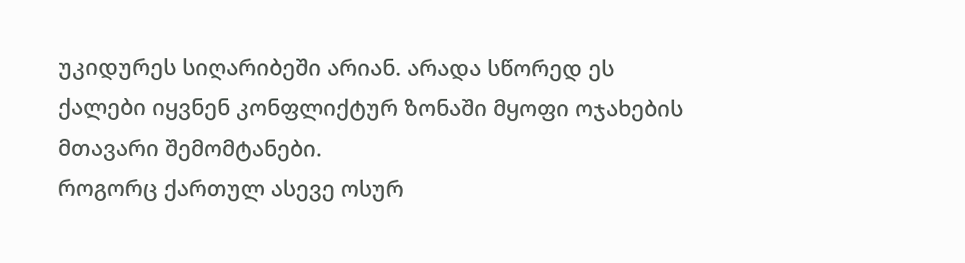უკიდურეს სიღარიბეში არიან. არადა სწორედ ეს ქალები იყვნენ კონფლიქტურ ზონაში მყოფი ოჯახების მთავარი შემომტანები.
როგორც ქართულ ასევე ოსურ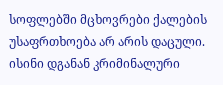სოფლებში მცხოვრები ქალების უსაფრთხოება არ არის დაცული. ისინი დგანან კრიმინალური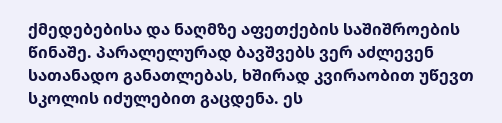ქმედებებისა და ნაღმზე აფეთქების საშიშროების წინაშე. პარალელურად ბავშვებს ვერ აძლევენ სათანადო განათლებას, ხშირად კვირაობით უწევთ სკოლის იძულებით გაცდენა. ეს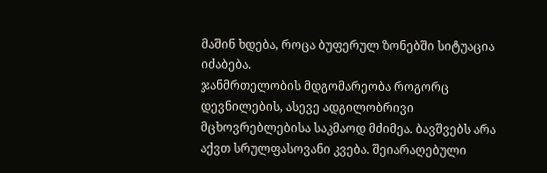მაშინ ხდება, როცა ბუფერულ ზონებში სიტუაცია იძაბება.
ჯანმრთელობის მდგომარეობა როგორც დევნილების, ასევე ადგილობრივი მცხოვრებლებისა საკმაოდ მძიმეა. ბავშვებს არა აქვთ სრულფასოვანი კვება. შეიარაღებული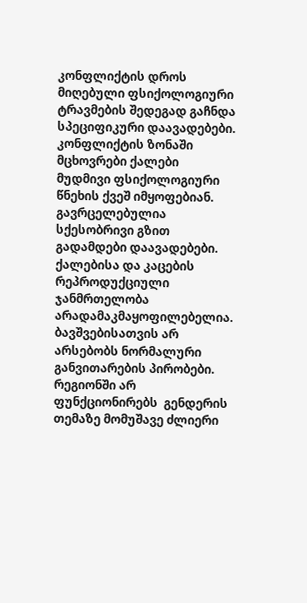კონფლიქტის დროს მიღებული ფსიქოლოგიური ტრავმების შედეგად გაჩნდა სპეციფიკური დაავადებები. კონფლიქტის ზონაში მცხოვრები ქალები მუდმივი ფსიქოლოგიური წნეხის ქვეშ იმყოფებიან.
გავრცელებულია სქესობრივი გზით გადამდები დაავადებები. ქალებისა და კაცების რეპროდუქციული ჯანმრთელობა არადამაკმაყოფილებელია. ბავშვებისათვის არ არსებობს ნორმალური განვითარების პირობები.
რეგიონში არ ფუნქციონირებს  გენდერის თემაზე მომუშავე ძლიერი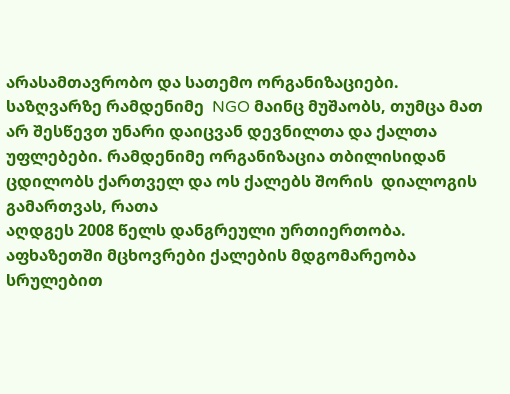არასამთავრობო და სათემო ორგანიზაციები. საზღვარზე რამდენიმე  NGO მაინც მუშაობს, თუმცა მათ არ შესწევთ უნარი დაიცვან დევნილთა და ქალთა უფლებები. რამდენიმე ორგანიზაცია თბილისიდან ცდილობს ქართველ და ოს ქალებს შორის  დიალოგის გამართვას, რათა
აღდგეს 2008 წელს დანგრეული ურთიერთობა.
აფხაზეთში მცხოვრები ქალების მდგომარეობა სრულებით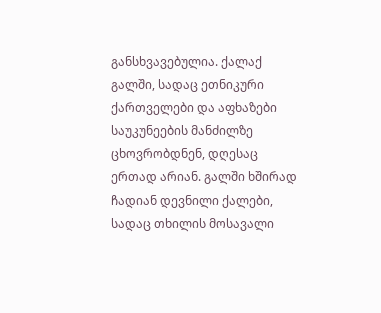განსხვავებულია. ქალაქ გალში, სადაც ეთნიკური ქართველები და აფხაზები საუკუნეების მანძილზე ცხოვრობდნენ, დღესაც ერთად არიან. გალში ხშირად ჩადიან დევნილი ქალები, სადაც თხილის მოსავალი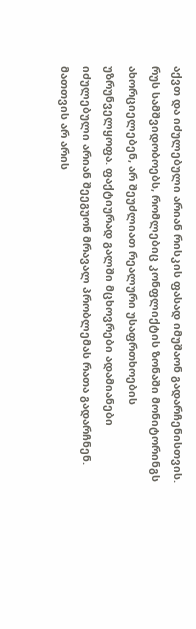აქვთ და იძულებული არიან რისკის ფასად იმუშაონ გადარჩენისთვის.
რუს სამშვიდობოებს, რომლებიც კონფლიქტის ზონაში მონიტორინგს ახორციელებენ, არ შეუძლიათ რეალური უსაფრთხოების უზრუნველყოფა. ფაქტიურად გალში მცხოვრები ადამიანები იძულებული არიან შეეგუონ მრავალ პრობლემას რათა გადარჩნენ. მათთვის არ არის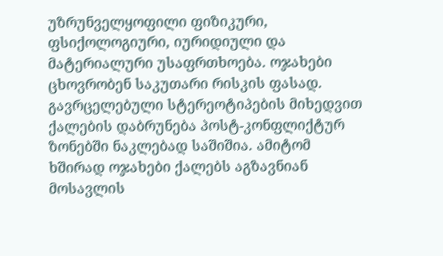უზრუნველყოფილი ფიზიკური, ფსიქოლოგიური, იურიდიული და მატერიალური უსაფრთხოება. ოჯახები ცხოვრობენ საკუთარი რისკის ფასად.
გავრცელებული სტერეოტიპების მიხედვით ქალების დაბრუნება პოსტ-კონფლიქტურ ზონებში ნაკლებად საშიშია. ამიტომ ხშირად ოჯახები ქალებს აგზავნიან მოსავლის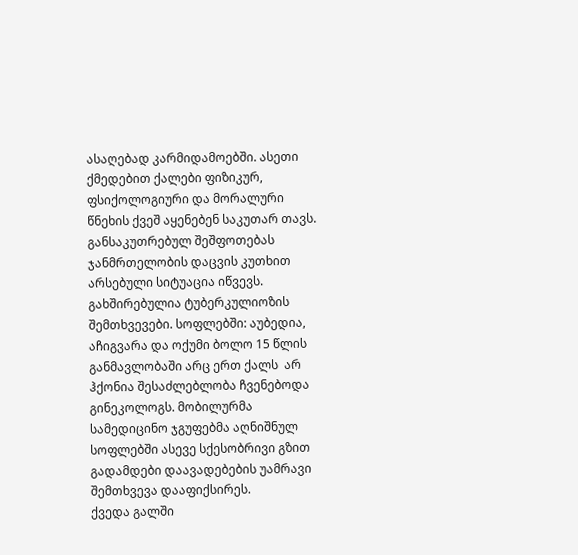ასაღებად კარმიდამოებში. ასეთი ქმედებით ქალები ფიზიკურ, ფსიქოლოგიური და მორალური წნეხის ქვეშ აყენებენ საკუთარ თავს.
განსაკუთრებულ შეშფოთებას ჯანმრთელობის დაცვის კუთხით არსებული სიტუაცია იწვევს. გახშირებულია ტუბერკულიოზის შემთხვევები. სოფლებში: აუბედია, აჩიგვარა და ოქუმი ბოლო 15 წლის განმავლობაში არც ერთ ქალს  არ ჰქონია შესაძლებლობა ჩვენებოდა გინეკოლოგს. მობილურმა სამედიცინო ჯგუფებმა აღნიშნულ სოფლებში ასევე სქესობრივი გზით გადამდები დაავადებების უამრავი შემთხვევა დააფიქსირეს.
ქვედა გალში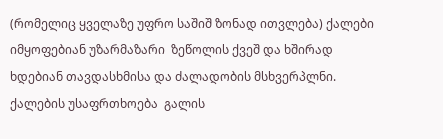(რომელიც ყველაზე უფრო საშიშ ზონად ითვლება) ქალები იმყოფებიან უზარმაზარი  ზეწოლის ქვეშ და ხშირად ხდებიან თავდასხმისა და ძალადობის მსხვერპლნი. ქალების უსაფრთხოება  გალის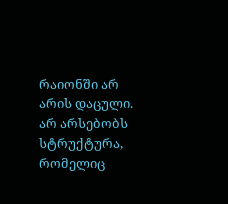რაიონში არ არის დაცული. არ არსებობს სტრუქტურა, რომელიც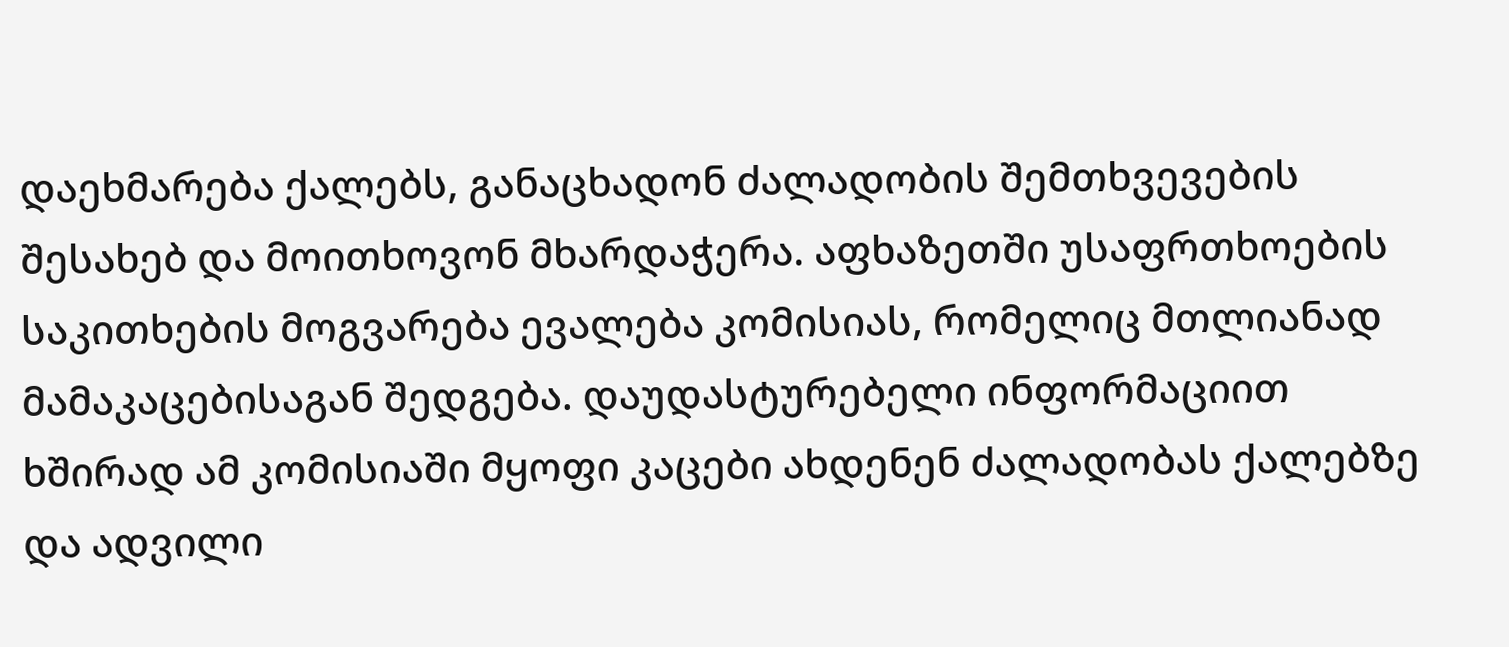დაეხმარება ქალებს, განაცხადონ ძალადობის შემთხვევების შესახებ და მოითხოვონ მხარდაჭერა. აფხაზეთში უსაფრთხოების საკითხების მოგვარება ევალება კომისიას, რომელიც მთლიანად მამაკაცებისაგან შედგება. დაუდასტურებელი ინფორმაციით ხშირად ამ კომისიაში მყოფი კაცები ახდენენ ძალადობას ქალებზე და ადვილი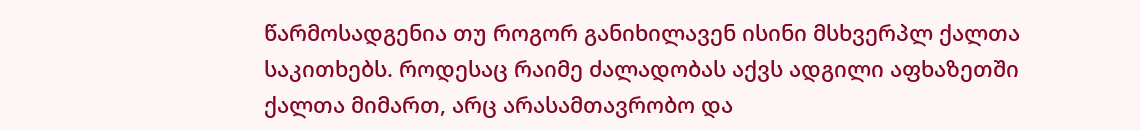წარმოსადგენია თუ როგორ განიხილავენ ისინი მსხვერპლ ქალთა საკითხებს. როდესაც რაიმე ძალადობას აქვს ადგილი აფხაზეთში ქალთა მიმართ, არც არასამთავრობო და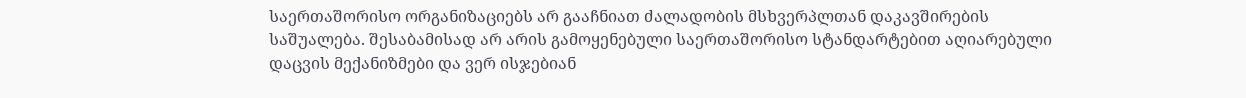საერთაშორისო ორგანიზაციებს არ გააჩნიათ ძალადობის მსხვერპლთან დაკავშირების საშუალება. შესაბამისად არ არის გამოყენებული საერთაშორისო სტანდარტებით აღიარებული დაცვის მექანიზმები და ვერ ისჯებიან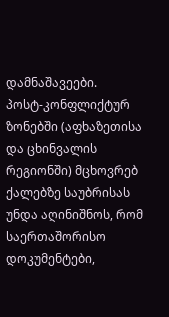დამნაშავეები.
პოსტ-კონფლიქტურ ზონებში (აფხაზეთისა და ცხინვალის რეგიონში) მცხოვრებ ქალებზე საუბრისას უნდა აღინიშნოს, რომ საერთაშორისო დოკუმენტები,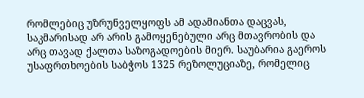რომლებიც უზრუნველყოფს ამ ადამიანთა დაცვას, საკმარისად არ არის გამოყენებული არც მთავრობის და არც თავად ქალთა საზოგადოების მიერ. საუბარია გაეროს უსაფრთხოების საბჭოს 1325 რეზოლუციაზე, რომელიც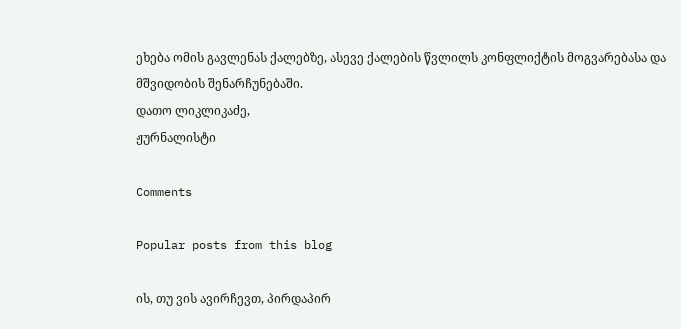ეხება ომის გავლენას ქალებზე, ასევე ქალების წვლილს კონფლიქტის მოგვარებასა და მშვიდობის შენარჩუნებაში.
დათო ლიკლიკაძე,
ჟურნალისტი

Comments

Popular posts from this blog

ის, თუ ვის ავირჩევთ, პირდაპირ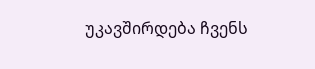უკავშირდება ჩვენს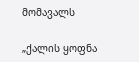მომავალს

„ქალის ყოფნა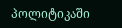პოლიტიკაში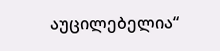აუცილებელია“